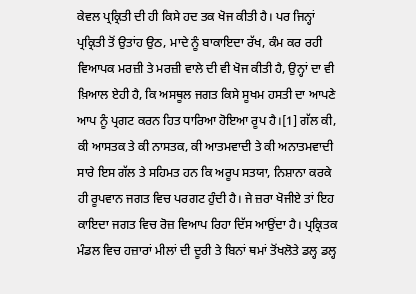ਕੇਵਲ ਪ੍ਰਕ੍ਰਿਤੀ ਦੀ ਹੀ ਕਿਸੇ ਹਦ ਤਕ ਖੋਜ ਕੀਤੀ ਹੈ। ਪਰ ਜਿਨ੍ਹਾਂ ਪ੍ਰਕ੍ਰਿਤੀ ਤੋਂ ਉਤਾਂਹ ਉਠ, ਮਾਦੇ ਨੂੰ ਬਾਕਾਇਦਾ ਰੱਖ, ਕੰਮ ਕਰ ਰਹੀ ਵਿਆਪਕ ਮਰਜ਼ੀ ਤੇ ਮਰਜ਼ੀ ਵਾਲੇ ਦੀ ਵੀ ਖੋਜ ਕੀਤੀ ਹੈ, ਉਨ੍ਹਾਂ ਦਾ ਵੀ ਖ਼ਿਆਲ ਏਹੀ ਹੈ, ਕਿ ਅਸਥੂਲ ਜਗਤ ਕਿਸੇ ਸੂਖਮ ਹਸਤੀ ਦਾ ਆਪਣੇ ਆਪ ਨੂੰ ਪ੍ਰਗਟ ਕਰਨ ਹਿਤ ਧਾਰਿਆ ਹੋਇਆ ਰੂਪ ਹੈ।[1] ਗੱਲ ਕੀ, ਕੀ ਆਸਤਕ ਤੇ ਕੀ ਨਾਸਤਕ, ਕੀ ਆਤਮਵਾਦੀ ਤੇ ਕੀ ਅਨਾਤਮਵਾਦੀ ਸਾਰੇ ਇਸ ਗੱਲ ਤੇ ਸਹਿਮਤ ਹਨ ਕਿ ਅਰੂਪ ਸਤਯਾ, ਨਿਸ਼ਾਨਾ ਕਰਕੇ ਹੀ ਰੂਪਵਾਨ ਜਗਤ ਵਿਚ ਪਰਗਟ ਹੁੰਦੀ ਹੈ। ਜੇ ਜ਼ਰਾ ਖੋਜੀਏ ਤਾਂ ਇਹ ਕਾਇਦਾ ਜਗਤ ਵਿਚ ਰੋਜ਼ ਵਿਆਪ ਰਿਹਾ ਦਿੱਸ ਆਉਂਦਾ ਹੈ। ਪ੍ਰਕ੍ਰਿਤਕ ਮੰਡਲ ਵਿਚ ਹਜ਼ਾਰਾਂ ਮੀਲਾਂ ਦੀ ਦੂਰੀ ਤੇ ਬਿਨਾਂ ਥਮਾਂ ਤੋਂਖਲੋਤੇ ਡਲ੍ਹ ਡਲ੍ਹ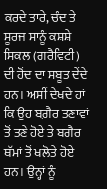ਕਰਦੇ ਤਾਰੇ, ਚੰਦ ਤੇ ਸੂਰਜ ਸਾਨੂੰ ਕਸ਼ਸ਼ੇ ਸਿਕਲ (ਗਰੈਵਿਟੀ) ਦੀ ਹੋਂਦ ਦਾ ਸਬੂਤ ਦੇਂਦੇ ਹਨ। ਅਸੀਂ ਦੇਖਦੇ ਹਾਂ ਕਿ ਉਹ ਬਗ਼ੈਰ ਤਣਾਵਾਂ ਤੋਂ ਤਣੇ ਹੋਏ ਤੇ ਬਗੈਰ ਥੱਮਾਂ ਤੋਂ ਖਲੋਤੇ ਹੋਏ ਹਨ। ਉਨ੍ਹਾਂ ਨੂੰ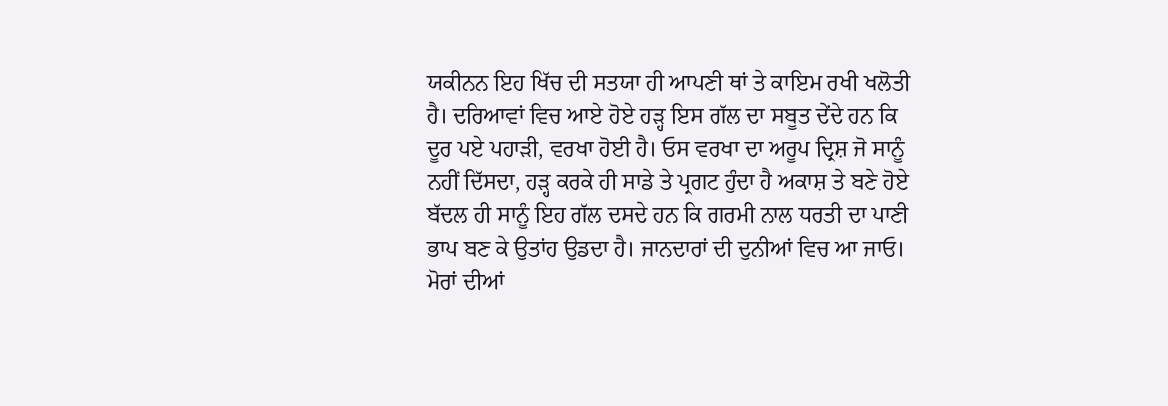ਯਕੀਨਨ ਇਹ ਖਿੱਚ ਦੀ ਸਤਯਾ ਹੀ ਆਪਣੀ ਥਾਂ ਤੇ ਕਾਇਮ ਰਖੀ ਖਲੋਤੀ ਹੈ। ਦਰਿਆਵਾਂ ਵਿਚ ਆਏ ਹੋਏ ਹੜ੍ਹ ਇਸ ਗੱਲ ਦਾ ਸਬੂਤ ਦੇਂਦੇ ਹਨ ਕਿ ਦੂਰ ਪਏ ਪਹਾੜੀ, ਵਰਖਾ ਹੋਈ ਹੈ। ਓਸ ਵਰਖਾ ਦਾ ਅਰੂਪ ਦ੍ਰਿਸ਼ ਜੋ ਸਾਨੂੰ ਨਹੀਂ ਦਿੱਸਦਾ, ਹੜ੍ਹ ਕਰਕੇ ਹੀ ਸਾਡੇ ਤੇ ਪ੍ਰਗਟ ਹੁੰਦਾ ਹੈ ਅਕਾਸ਼ ਤੇ ਬਣੇ ਹੋਏ ਬੱਦਲ ਹੀ ਸਾਨੂੰ ਇਹ ਗੱਲ ਦਸਦੇ ਹਨ ਕਿ ਗਰਮੀ ਨਾਲ ਧਰਤੀ ਦਾ ਪਾਣੀ ਭਾਪ ਬਣ ਕੇ ਉਤਾਂਹ ਉਡਦਾ ਹੈ। ਜਾਨਦਾਰਾਂ ਦੀ ਦੁਨੀਆਂ ਵਿਚ ਆ ਜਾਓ। ਮੋਰਾਂ ਦੀਆਂ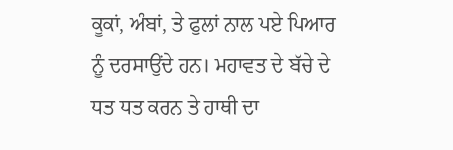ਕੂਕਾਂ, ਅੰਬਾਂ, ਤੇ ਫੁਲਾਂ ਨਾਲ ਪਏ ਪਿਆਰ ਨੂੰ ਦਰਸਾਉਂਦੇ ਹਨ। ਮਹਾਵਤ ਦੇ ਬੱਚੇ ਦੇ ਧਤ ਧਤ ਕਰਨ ਤੇ ਹਾਥੀ ਦਾ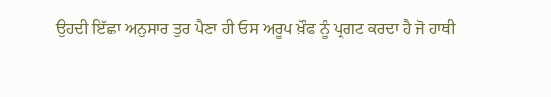ਉਹਦੀ ਇੱਛਾ ਅਨੁਸਾਰ ਤੁਰ ਪੈਣਾ ਹੀ ਓਸ ਅਰੂਪ ਖ਼ੌਫ ਨੂੰ ਪ੍ਰਗਟ ਕਰਦਾ ਹੈ ਜੋ ਹਾਥੀ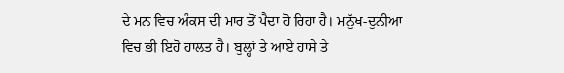ਦੇ ਮਨ ਵਿਚ ਅੰਕਸ ਦੀ ਮਾਰ ਤੋਂ ਪੈਦਾ ਹੋ ਰਿਹਾ ਹੈ। ਮਨੁੱਖ-ਦੁਨੀਆ ਵਿਚ ਭੀ ਇਹੋ ਹਾਲਤ ਹੈ। ਬੁਲ੍ਹਾਂ ਤੇ ਆਏ ਹਾਸੇ ਤੇ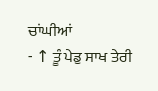ਚਾਂਘੀਆਂ
- ↑ ਤੂੰ ਪੇਡੁ ਸਾਖ ਤੇਰੀ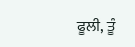ਫੂਲੀ, ਤੂੰ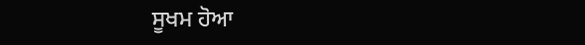ਸੂਖਮ ਹੋਆ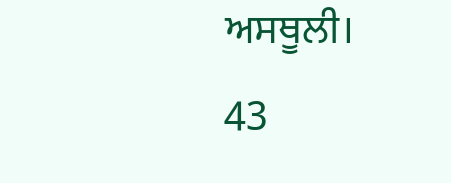ਅਸਥੂਲੀ।
43